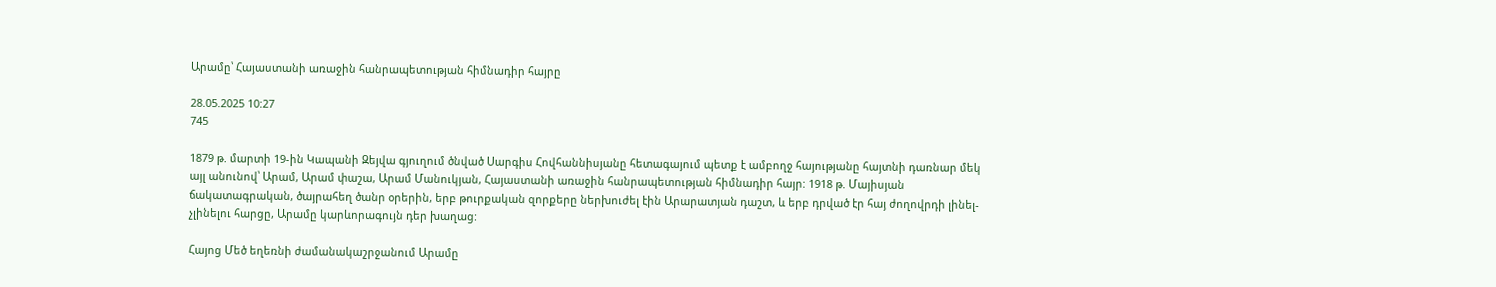Արամը՝ Հայաստանի առաջին հանրապետության հիմնադիր հայրը

28.05.2025 10:27
745

1879 թ. մարտի 19-ին Կապանի Զեյվա գյուղում ծնված Սարգիս Հովհաննիսյանը հետագայում պետք է ամբողջ հայությանը հայտնի դառնար մեկ այլ անունով՝ Արամ, Արամ փաշա, Արամ Մանուկյան, Հայաստանի առաջին հանրապետության հիմնադիր հայր: 1918 թ. Մայիսյան ճակատագրական, ծայրահեղ ծանր օրերին, երբ թուրքական զորքերը ներխուժել էին Արարատյան դաշտ, և երբ դրված էր հայ ժողովրդի լինել-չլինելու հարցը, Արամը կարևորագույն դեր խաղաց:

Հայոց Մեծ եղեռնի ժամանակաշրջանում Արամը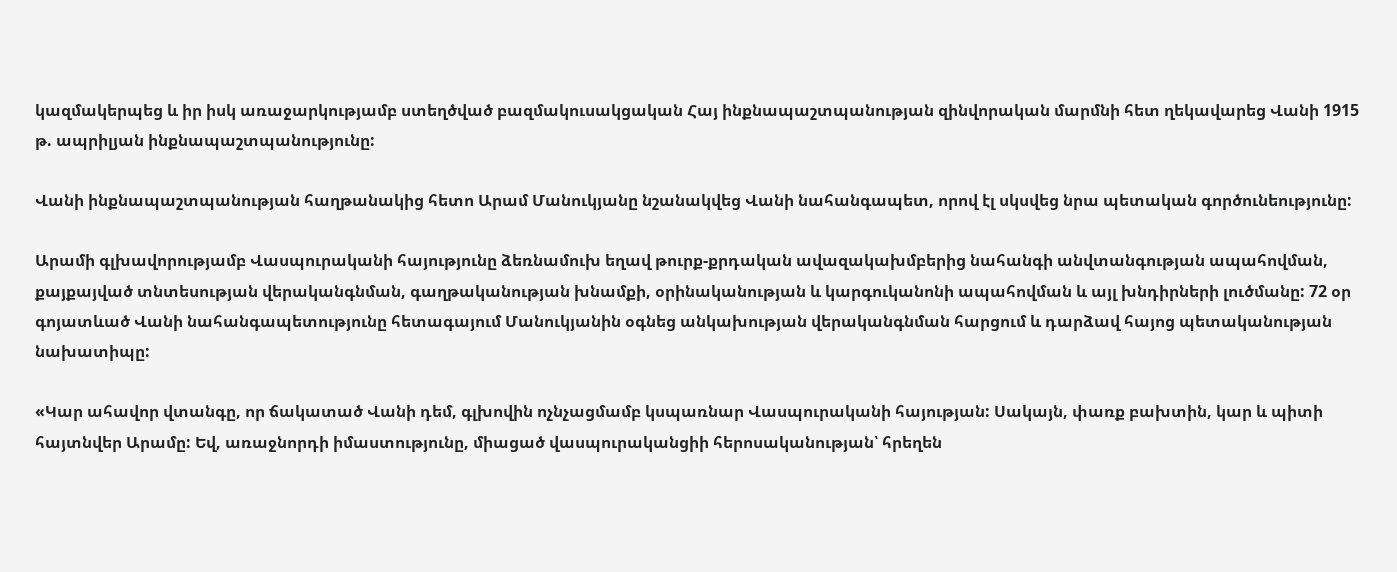կազմակերպեց և իր իսկ առաջարկությամբ ստեղծված բազմակուսակցական Հայ ինքնապաշտպանության զինվորական մարմնի հետ ղեկավարեց Վանի 1915 թ. ապրիլյան ինքնապաշտպանությունը:

Վանի ինքնապաշտպանության հաղթանակից հետո Արամ Մանուկյանը նշանակվեց Վանի նահանգապետ, որով էլ սկսվեց նրա պետական գործունեությունը:

Արամի գլխավորությամբ Վասպուրականի հայությունը ձեռնամուխ եղավ թուրք-քրդական ավազակախմբերից նահանգի անվտանգության ապահովման, քայքայված տնտեսության վերականգնման, գաղթականության խնամքի, օրինականության և կարգուկանոնի ապահովման և այլ խնդիրների լուծմանը: 72 օր գոյատևած Վանի նահանգապետությունը հետագայում Մանուկյանին օգնեց անկախության վերականգնման հարցում և դարձավ հայոց պետականության նախատիպը:

«Կար ահավոր վտանգը, որ ճակատած Վանի դեմ, գլխովին ոչնչացմամբ կսպառնար Վասպուրականի հայության: Սակայն, փառք բախտին, կար և պիտի հայտնվեր Արամը: Եվ, առաջնորդի իմաստությունը, միացած վասպուրականցիի հերոսականության՝ հրեղեն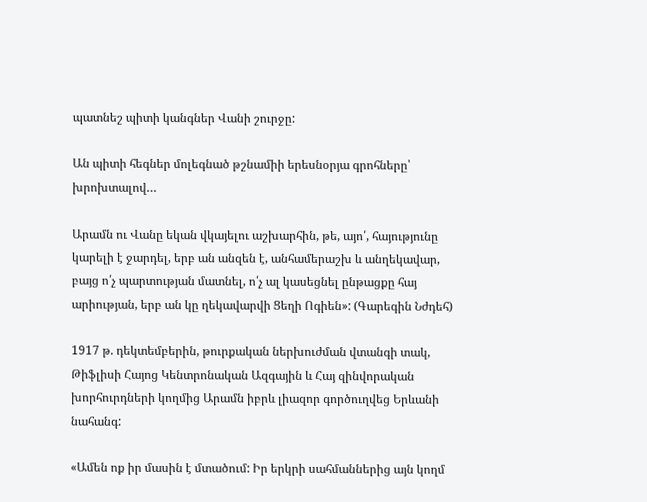պատնեշ պիտի կանգներ Վանի շուրջը:

Ան պիտի հեգներ մոլեգնած թշնամիի երեսնօրյա գրոհները՝ խրոխտալով…

Արամն ու Վանը եկան վկայելու աշխարհին, թե, այո՛, հայությունը կարելի է ջարդել, երբ ան անզեն է, անհամերաշխ և անղեկավար, բայց ո՛չ պարտության մատնել, ո՛չ ալ կասեցնել ընթացքը հայ արիության, երբ ան կը ղեկավարվի Ցեղի Ոգիեն»: (Գարեգին Նժդեհ)

1917 թ. դեկտեմբերին, թուրքական ներխուժման վտանգի տակ, Թիֆլիսի Հայոց Կենտրոնական Ազգային և Հայ զինվորական խորհուրդների կողմից Արամն իբրև լիազոր գործուղվեց Երևանի նահանգ:

«Ամեն ոք իր մասին է մտածում: Իր երկրի սահմաններից այն կողմ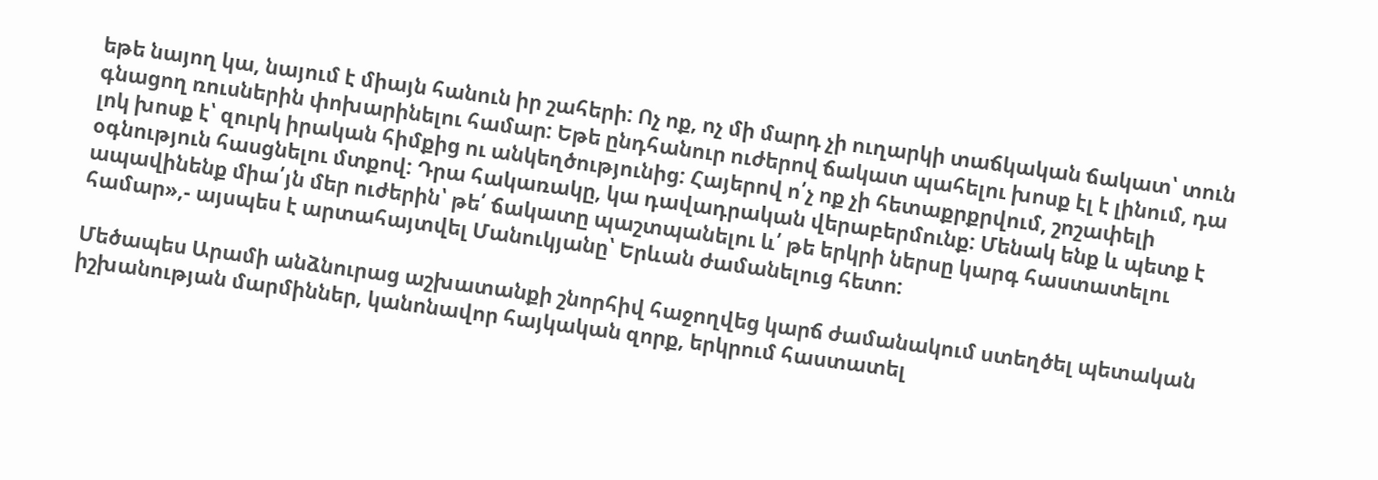եթե նայող կա, նայում է միայն հանուն իր շահերի: Ոչ ոք, ոչ մի մարդ չի ուղարկի տաճկական ճակատ՝ տուն գնացող ռուսներին փոխարինելու համար: Եթե ընդհանուր ուժերով ճակատ պահելու խոսք էլ է լինում, դա լոկ խոսք է՝ զուրկ իրական հիմքից ու անկեղծությունից: Հայերով ո՛չ ոք չի հետաքրքրվում, շոշափելի օգնություն հասցնելու մտքով: Դրա հակառակը, կա դավադրական վերաբերմունք: Մենակ ենք և պետք է ապավինենք միա՛յն մեր ուժերին՝ թե՛ ճակատը պաշտպանելու և՛ թե երկրի ներսը կարգ հաստատելու համար»,- այսպես է արտահայտվել Մանուկյանը՝ Երևան ժամանելուց հետո:

Մեծապես Արամի անձնուրաց աշխատանքի շնորհիվ հաջողվեց կարճ ժամանակում ստեղծել պետական իշխանության մարմիններ, կանոնավոր հայկական զորք, երկրում հաստատել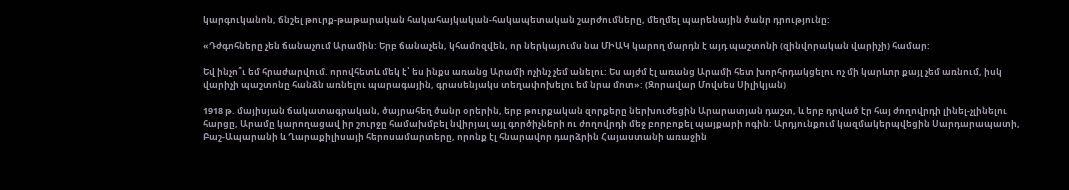կարգուկանոն, ճնշել թուրք-թաթարական հակահայկական-հակապետական շարժումները, մեղմել պարենային ծանր դրությունը:

«Դժգոհները չեն ճանաչում Արամին: Երբ ճանաչեն, կհամոզվեն, որ ներկայումս նա ՄԻԱԿ կարող մարդն է այդ պաշտոնի (զինվորական վարիչի) համար:

Եվ ինչո՞ւ եմ հրաժարվում. որովհետև մեկ է՝ ես ինքս առանց Արամի ոչինչ չեմ անելու: Ես այժմ էլ առանց Արամի հետ խորհրդակցելու ոչ մի կարևոր քայլ չեմ առնում, իսկ վարիչի պաշտոնը հանձն առնելու պարագային, գրասենյակս տեղափոխելու եմ նրա մոտ»: (Զորավար Մովսես Սիլիկյան)

1918 թ. մայիսյան ճակատագրական, ծայրահեղ ծանր օրերին, երբ թուրքական զորքերը ներխուժեցին Արարատյան դաշտ, և երբ դրված էր հայ ժողովրդի լինել-չլինելու հարցը, Արամը կարողացավ իր շուրջը համախմբել նվիրյալ այլ գործիչների ու ժողովրդի մեջ բորբոքել պայքարի ոգին: Արդյունքում կազմակերպվեցին Սարդարապատի, Բաշ-Ապարանի և Ղարաքիլիսայի հերոսամարտերը, որոնք էլ հնարավոր դարձրին Հայաստանի առաջին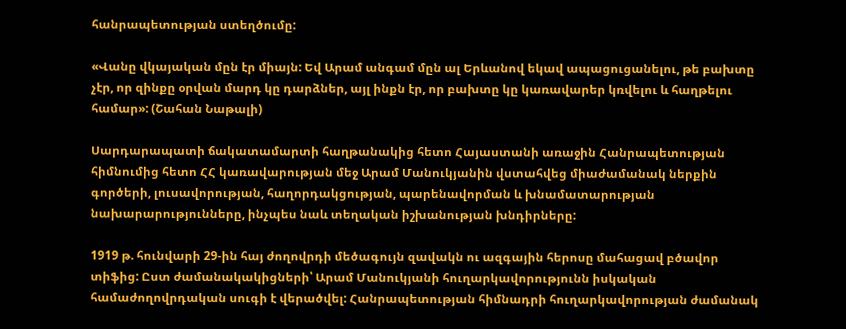հանրապետության ստեղծումը:

«Վանը վկայական մըն էր միայն: Եվ Արամ անգամ մըն ալ Երևանով եկավ ապացուցանելու, թե բախտը չէր, որ զինքը օրվան մարդ կը դարձներ, այլ ինքն էր, որ բախտը կը կառավարեր կռվելու և հաղթելու համար»: (Շահան Նաթալի)

Սարդարապատի ճակատամարտի հաղթանակից հետո Հայաստանի առաջին Հանրապետության հիմնումից հետո ՀՀ կառավարության մեջ Արամ Մանուկյանին վստահվեց միաժամանակ ներքին գործերի, լուսավորության, հաղորդակցության, պարենավորման և խնամատարության նախարարությունները, ինչպես նաև տեղական իշխանության խնդիրները:

1919 թ. հունվարի 29-ին հայ ժողովրդի մեծագույն զավակն ու ազգային հերոսը մահացավ բծավոր տիֆից: Ըստ ժամանակակիցների՝ Արամ Մանուկյանի հուղարկավորությունն իսկական համաժողովրդական սուգի է վերածվել: Հանրապետության հիմնադրի հուղարկավորության ժամանակ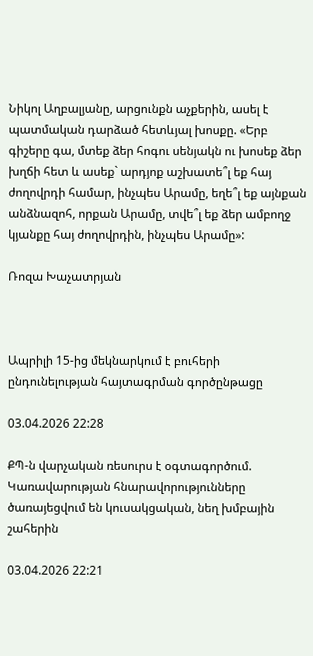Նիկոլ Աղբալյանը, արցունքն աչքերին, ասել է պատմական դարձած հետևյալ խոսքը. «Երբ գիշերը գա, մտեք ձեր հոգու սենյակն ու խոսեք ձեր խղճի հետ և ասեք` արդյոք աշխատե՞լ եք հայ ժողովրդի համար, ինչպես Արամը, եղե՞լ եք այնքան անձնազոհ, որքան Արամը, տվե՞լ եք ձեր ամբողջ կյանքը հայ ժողովրդին, ինչպես Արամը»:

Ռոզա Խաչատրյան



Ապրիլի 15-ից մեկնարկում է բուհերի ընդունելության հայտագրման գործընթացը

03.04.2026 22:28

ՔՊ-ն վարչական ռեսուրս է օգտագործում. Կառավարության հնարավորությունները ծառայեցվում են կուսակցական, նեղ խմբային շահերին

03.04.2026 22:21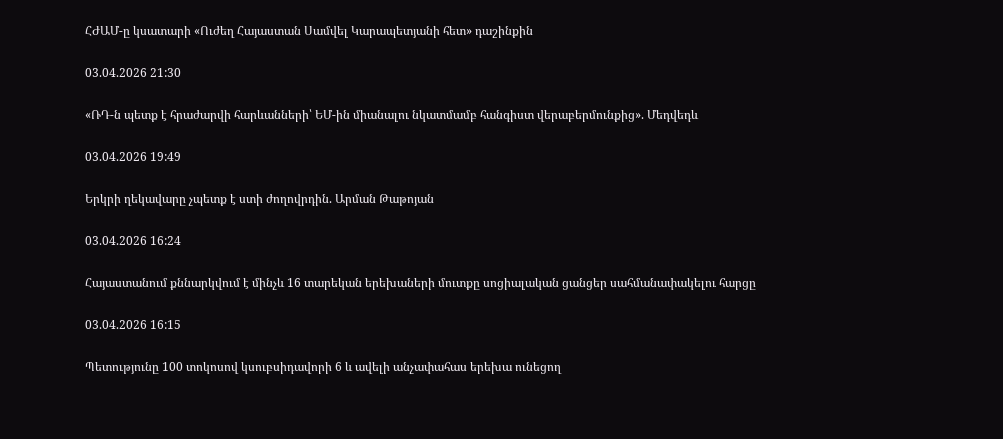ՀԺԱՄ-ը կսատարի «Ուժեղ Հայաստան Սամվել Կարապետյանի հետ» դաշինքին

03.04.2026 21:30

«ՌԴ-ն պետք է հրաժարվի հարևանների՝ ԵՄ-ին միանալու նկատմամբ հանգիստ վերաբերմունքից». Մեդվեդև

03.04.2026 19:49

Երկրի ղեկավարը չպետք է ստի ժողովրդին. Արման Թաթոյան

03.04.2026 16:24

Հայաստանում քննարկվում է մինչև 16 տարեկան երեխաների մուտքը սոցիալական ցանցեր սահմանափակելու հարցը

03.04.2026 16:15

Պետությունը 100 տոկոսով կսուբսիդավորի 6 և ավելի անչափահաս երեխա ունեցող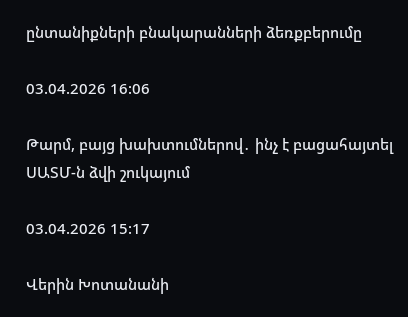ընտանիքների բնակարանների ձեռքբերումը

03.04.2026 16:06

Թարմ, բայց խախտումներով․ ինչ է բացահայտել ՍԱՏՄ-ն ձվի շուկայում

03.04.2026 15:17

Վերին Խոտանանի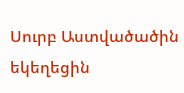Սուրբ Աստվածածին եկեղեցին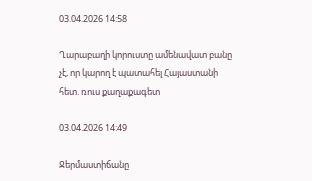03.04.2026 14:58

Ղարաբաղի կորուստը ամենավատ բանը չէ, որ կարող է պատահել Հայաստանի հետ. ռուս քաղաքագետ

03.04.2026 14:49

Ջերմաստիճանը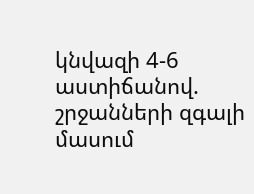կնվազի 4-6 աստիճանով. շրջանների զգալի մասում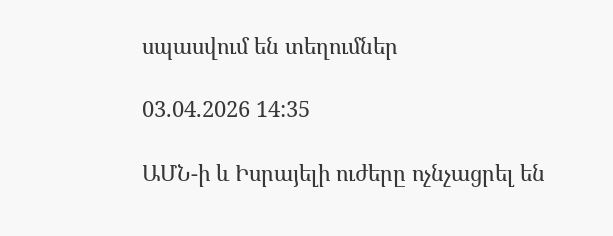սպասվում են տեղումներ

03.04.2026 14:35

ԱՄՆ-ի և Իսրայելի ուժերը ոչնչացրել են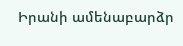Իրանի ամենաբարձր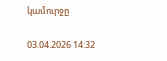կամուրջը

03.04.2026 14:32